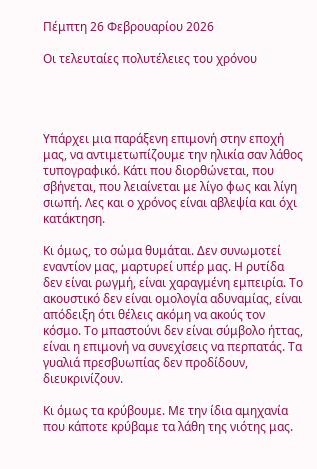Πέμπτη 26 Φεβρουαρίου 2026

Οι τελευταίες πολυτέλειες του χρόνου




Υπάρχει μια παράξενη επιμονή στην εποχή μας, να αντιμετωπίζουμε την ηλικία σαν λάθος τυπογραφικό. Κάτι που διορθώνεται, που σβήνεται, που λειαίνεται με λίγο φως και λίγη σιωπή. Λες και ο χρόνος είναι αβλεψία και όχι κατάκτηση.

Κι όμως, το σώμα θυμάται. Δεν συνωμοτεί εναντίον μας, μαρτυρεί υπέρ μας. Η ρυτίδα δεν είναι ρωγμή, είναι χαραγμένη εμπειρία. Το ακουστικό δεν είναι ομολογία αδυναμίας, είναι απόδειξη ότι θέλεις ακόμη να ακούς τον κόσμο. Το μπαστούνι δεν είναι σύμβολο ήττας, είναι η επιμονή να συνεχίσεις να περπατάς. Τα γυαλιά πρεσβυωπίας δεν προδίδουν, διευκρινίζουν.

Κι όμως τα κρύβουμε. Με την ίδια αμηχανία που κάποτε κρύβαμε τα λάθη της νιότης μας.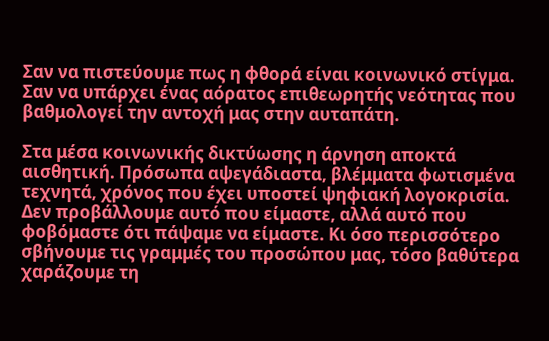Σαν να πιστεύουμε πως η φθορά είναι κοινωνικό στίγμα. Σαν να υπάρχει ένας αόρατος επιθεωρητής νεότητας που βαθμολογεί την αντοχή μας στην αυταπάτη.

Στα μέσα κοινωνικής δικτύωσης η άρνηση αποκτά αισθητική. Πρόσωπα αψεγάδιαστα, βλέμματα φωτισμένα τεχνητά, χρόνος που έχει υποστεί ψηφιακή λογοκρισία. Δεν προβάλλουμε αυτό που είμαστε, αλλά αυτό που φοβόμαστε ότι πάψαμε να είμαστε. Κι όσο περισσότερο σβήνουμε τις γραμμές του προσώπου μας, τόσο βαθύτερα χαράζουμε τη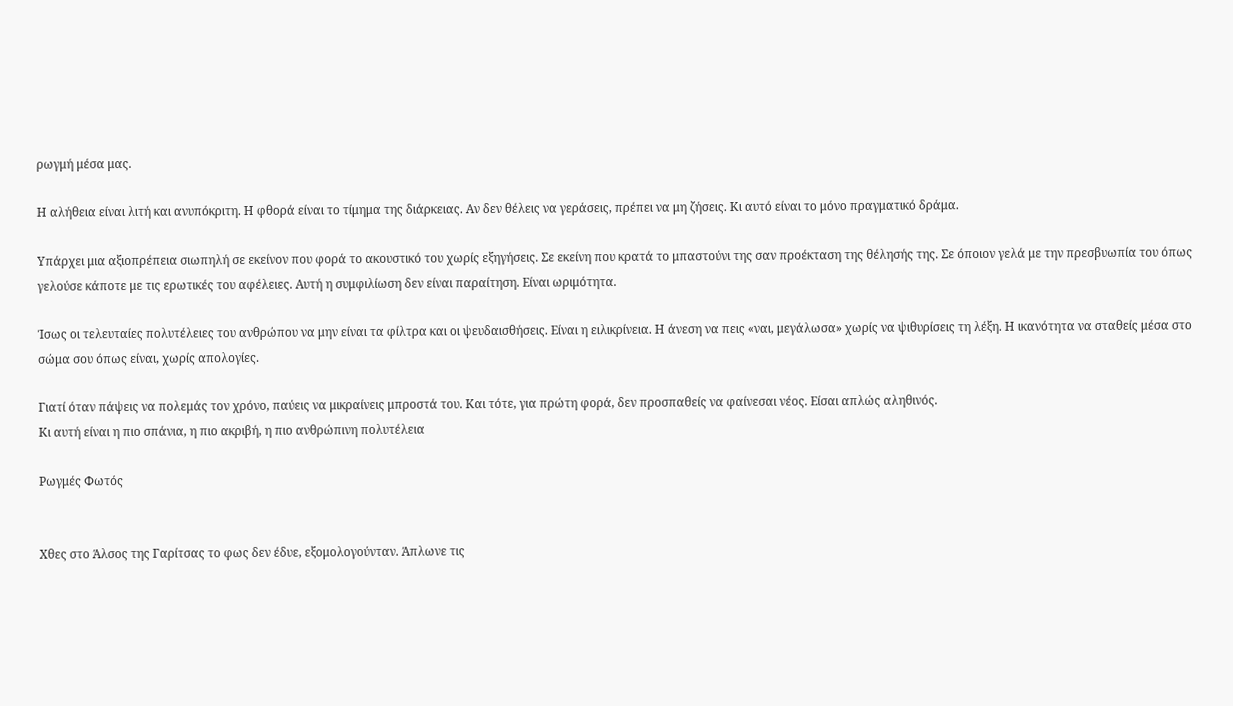ρωγμή μέσα μας.

Η αλήθεια είναι λιτή και ανυπόκριτη. Η φθορά είναι το τίμημα της διάρκειας. Αν δεν θέλεις να γεράσεις, πρέπει να μη ζήσεις. Κι αυτό είναι το μόνο πραγματικό δράμα.

Υπάρχει μια αξιοπρέπεια σιωπηλή σε εκείνον που φορά το ακουστικό του χωρίς εξηγήσεις. Σε εκείνη που κρατά το μπαστούνι της σαν προέκταση της θέλησής της. Σε όποιον γελά με την πρεσβυωπία του όπως γελούσε κάποτε με τις ερωτικές του αφέλειες. Αυτή η συμφιλίωση δεν είναι παραίτηση. Είναι ωριμότητα.

Ίσως οι τελευταίες πολυτέλειες του ανθρώπου να μην είναι τα φίλτρα και οι ψευδαισθήσεις. Είναι η ειλικρίνεια. Η άνεση να πεις «ναι, μεγάλωσα» χωρίς να ψιθυρίσεις τη λέξη. Η ικανότητα να σταθείς μέσα στο σώμα σου όπως είναι, χωρίς απολογίες.

Γιατί όταν πάψεις να πολεμάς τον χρόνο, παύεις να μικραίνεις μπροστά του. Και τότε, για πρώτη φορά, δεν προσπαθείς να φαίνεσαι νέος. Είσαι απλώς αληθινός.
Κι αυτή είναι η πιο σπάνια, η πιο ακριβή, η πιο ανθρώπινη πολυτέλεια

Ρωγμές Φωτός


Χθες στο Άλσος της Γαρίτσας το φως δεν έδυε, εξομολογούνταν. Άπλωνε τις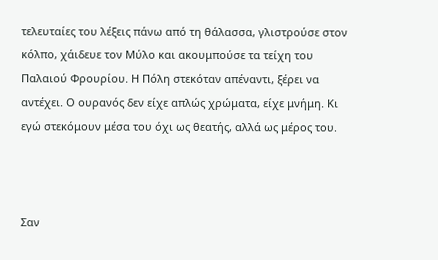τελευταίες του λέξεις πάνω από τη θάλασσα, γλιστρούσε στον κόλπο, χάιδευε τον Μύλο και ακουμπούσε τα τείχη του Παλαιού Φρουρίου. Η Πόλη στεκόταν απέναντι, ξέρει να αντέχει. Ο ουρανός δεν είχε απλώς χρώματα, είχε μνήμη. Κι εγώ στεκόμουν μέσα του όχι ως θεατής, αλλά ως μέρος του.



Σαν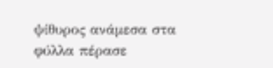ψίθυρος ανάμεσα στα φύλλα πέρασε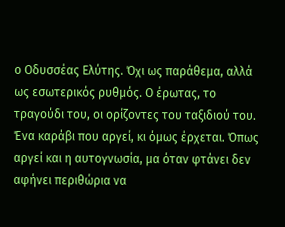ο Οδυσσέας Ελύτης. Όχι ως παράθεμα, αλλά ως εσωτερικός ρυθμός. Ο έρωτας, το τραγούδι του, οι ορίζοντες του ταξιδιού του. Ένα καράβι που αργεί, κι όμως έρχεται. Όπως αργεί και η αυτογνωσία, μα όταν φτάνει δεν αφήνει περιθώρια να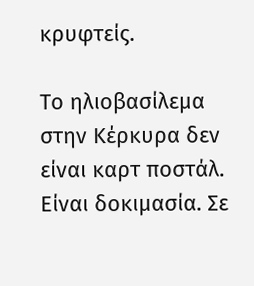κρυφτείς.

Το ηλιοβασίλεμα στην Κέρκυρα δεν είναι καρτ ποστάλ. Είναι δοκιμασία. Σε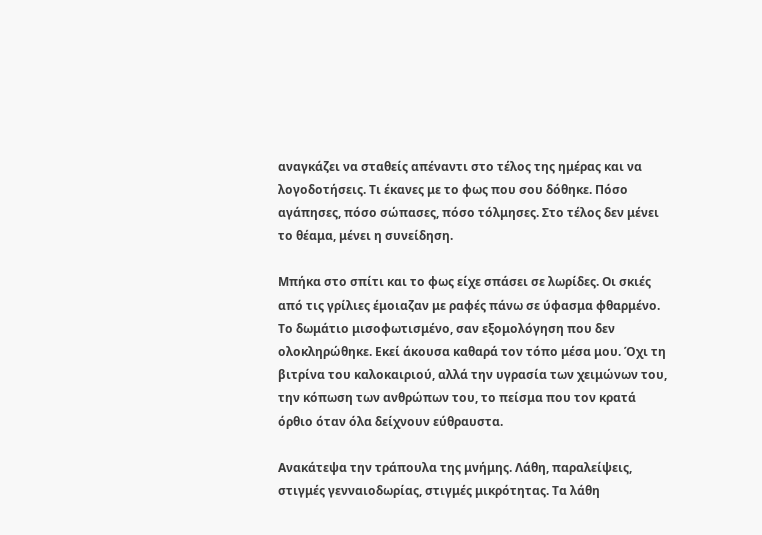αναγκάζει να σταθείς απέναντι στο τέλος της ημέρας και να λογοδοτήσεις. Τι έκανες με το φως που σου δόθηκε. Πόσο αγάπησες, πόσο σώπασες, πόσο τόλμησες. Στο τέλος δεν μένει το θέαμα, μένει η συνείδηση.

Μπήκα στο σπίτι και το φως είχε σπάσει σε λωρίδες. Οι σκιές από τις γρίλιες έμοιαζαν με ραφές πάνω σε ύφασμα φθαρμένο. Το δωμάτιο μισοφωτισμένο, σαν εξομολόγηση που δεν ολοκληρώθηκε. Εκεί άκουσα καθαρά τον τόπο μέσα μου. Όχι τη βιτρίνα του καλοκαιριού, αλλά την υγρασία των χειμώνων του, την κόπωση των ανθρώπων του, το πείσμα που τον κρατά όρθιο όταν όλα δείχνουν εύθραυστα.

Ανακάτεψα την τράπουλα της μνήμης. Λάθη, παραλείψεις, στιγμές γενναιοδωρίας, στιγμές μικρότητας. Τα λάθη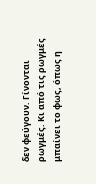δεν φεύγουν. Γίνονται ρωγμές. Κι από τις ρωγμές μπαίνει το φως, όπως η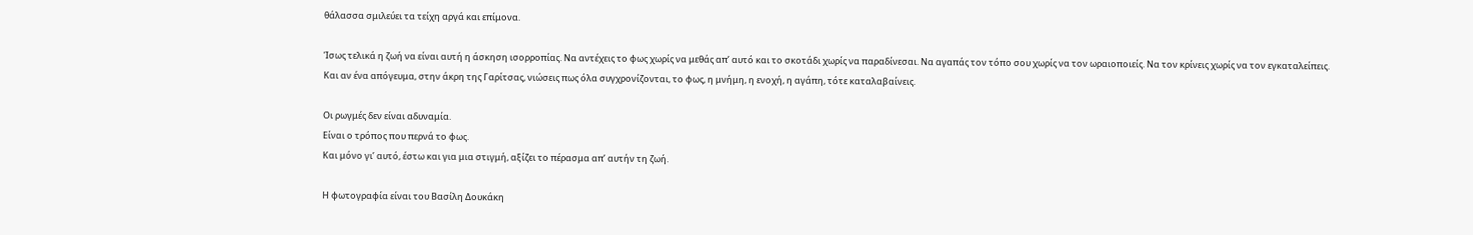θάλασσα σμιλεύει τα τείχη αργά και επίμονα.

Ίσως τελικά η ζωή να είναι αυτή η άσκηση ισορροπίας. Να αντέχεις το φως χωρίς να μεθάς απ’ αυτό και το σκοτάδι χωρίς να παραδίνεσαι. Να αγαπάς τον τόπο σου χωρίς να τον ωραιοποιείς. Να τον κρίνεις χωρίς να τον εγκαταλείπεις.
Και αν ένα απόγευμα, στην άκρη της Γαρίτσας, νιώσεις πως όλα συγχρονίζονται, το φως, η μνήμη, η ενοχή, η αγάπη, τότε καταλαβαίνεις.

Οι ρωγμές δεν είναι αδυναμία.
Είναι ο τρόπος που περνά το φως.
Και μόνο γι’ αυτό, έστω και για μια στιγμή, αξίζει το πέρασμα απ’ αυτήν τη ζωή.

Η φωτογραφία είναι του Βασίλη Δουκάκη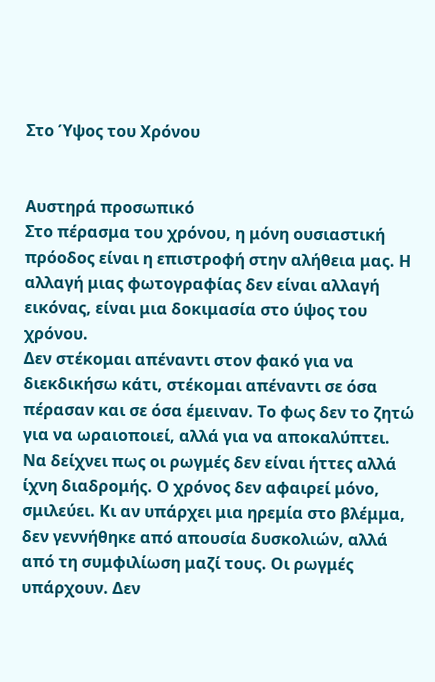Στο Ύψος του Χρόνου


Αυστηρά προσωπικό
Στο πέρασμα του χρόνου, η μόνη ουσιαστική πρόοδος είναι η επιστροφή στην αλήθεια μας. Η αλλαγή μιας φωτογραφίας δεν είναι αλλαγή εικόνας, είναι μια δοκιμασία στο ύψος του χρόνου.
Δεν στέκομαι απέναντι στον φακό για να διεκδικήσω κάτι, στέκομαι απέναντι σε όσα πέρασαν και σε όσα έμειναν. Το φως δεν το ζητώ για να ωραιοποιεί, αλλά για να αποκαλύπτει. Να δείχνει πως οι ρωγμές δεν είναι ήττες αλλά ίχνη διαδρομής. Ο χρόνος δεν αφαιρεί μόνο, σμιλεύει. Κι αν υπάρχει μια ηρεμία στο βλέμμα, δεν γεννήθηκε από απουσία δυσκολιών, αλλά από τη συμφιλίωση μαζί τους. Οι ρωγμές υπάρχουν. Δεν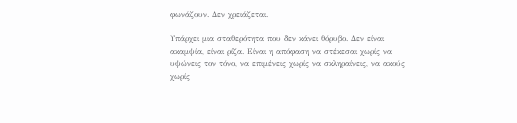φωνάζουν. Δεν χρειάζεται.

Υπάρχει μια σταθερότητα που δεν κάνει θόρυβο. Δεν είναι ακαμψία, είναι ρίζα. Είναι η απόφαση να στέκεσαι χωρίς να υψώνεις τον τόνο, να επιμένεις χωρίς να σκληραίνεις, να ακούς χωρίς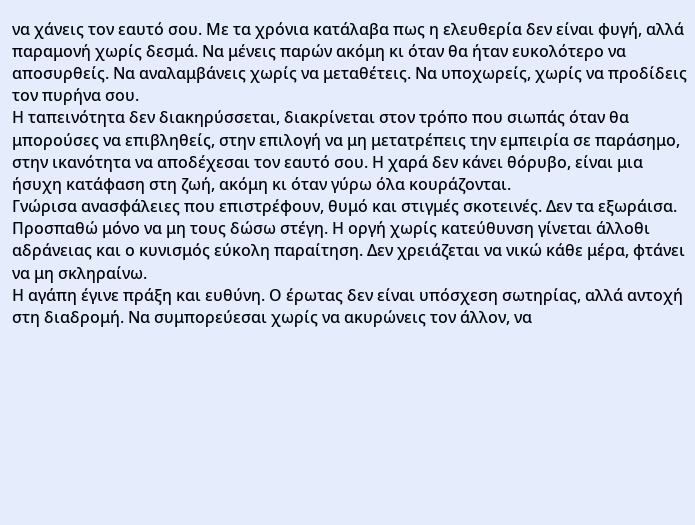να χάνεις τον εαυτό σου. Με τα χρόνια κατάλαβα πως η ελευθερία δεν είναι φυγή, αλλά παραμονή χωρίς δεσμά. Να μένεις παρών ακόμη κι όταν θα ήταν ευκολότερο να αποσυρθείς. Να αναλαμβάνεις χωρίς να μεταθέτεις. Να υποχωρείς, χωρίς να προδίδεις τον πυρήνα σου.
Η ταπεινότητα δεν διακηρύσσεται, διακρίνεται στον τρόπο που σιωπάς όταν θα μπορούσες να επιβληθείς, στην επιλογή να μη μετατρέπεις την εμπειρία σε παράσημο, στην ικανότητα να αποδέχεσαι τον εαυτό σου. Η χαρά δεν κάνει θόρυβο, είναι μια ήσυχη κατάφαση στη ζωή, ακόμη κι όταν γύρω όλα κουράζονται.
Γνώρισα ανασφάλειες που επιστρέφουν, θυμό και στιγμές σκοτεινές. Δεν τα εξωράισα. Προσπαθώ μόνο να μη τους δώσω στέγη. Η οργή χωρίς κατεύθυνση γίνεται άλλοθι αδράνειας και ο κυνισμός εύκολη παραίτηση. Δεν χρειάζεται να νικώ κάθε μέρα, φτάνει να μη σκληραίνω.
Η αγάπη έγινε πράξη και ευθύνη. Ο έρωτας δεν είναι υπόσχεση σωτηρίας, αλλά αντοχή στη διαδρομή. Να συμπορεύεσαι χωρίς να ακυρώνεις τον άλλον, να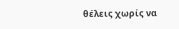θέλεις χωρίς να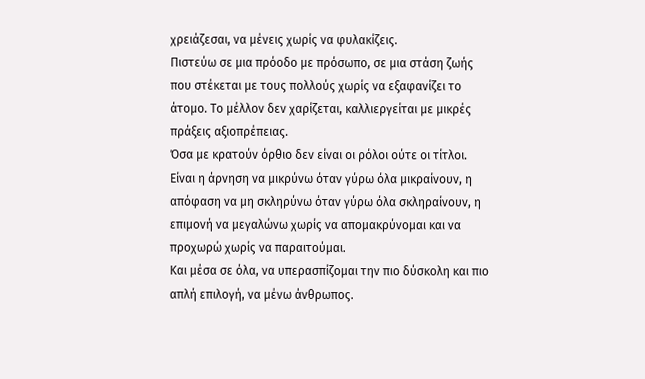χρειάζεσαι, να μένεις χωρίς να φυλακίζεις.
Πιστεύω σε μια πρόοδο με πρόσωπο, σε μια στάση ζωής που στέκεται με τους πολλούς χωρίς να εξαφανίζει το άτομο. Το μέλλον δεν χαρίζεται, καλλιεργείται με μικρές πράξεις αξιοπρέπειας.
Όσα με κρατούν όρθιο δεν είναι οι ρόλοι ούτε οι τίτλοι. Είναι η άρνηση να μικρύνω όταν γύρω όλα μικραίνουν, η απόφαση να μη σκληρύνω όταν γύρω όλα σκληραίνουν, η επιμονή να μεγαλώνω χωρίς να απομακρύνομαι και να προχωρώ χωρίς να παραιτούμαι.
Και μέσα σε όλα, να υπερασπίζομαι την πιο δύσκολη και πιο απλή επιλογή, να μένω άνθρωπος.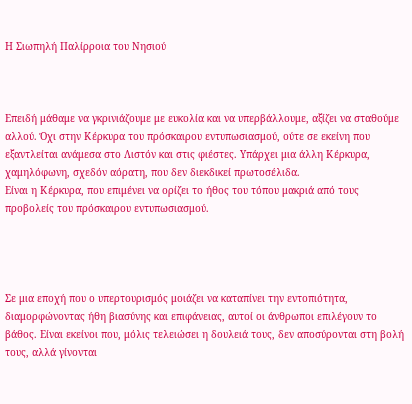Η Σιωπηλή Παλίρροια του Νησιού



Επειδή μάθαμε να γκρινιάζουμε με ευκολία και να υπερβάλλουμε, αξίζει να σταθούμε αλλού. Όχι στην Κέρκυρα του πρόσκαιρου εντυπωσιασμού, ούτε σε εκείνη που εξαντλείται ανάμεσα στο Λιστόν και στις φιέστες. Υπάρχει μια άλλη Κέρκυρα, χαμηλόφωνη, σχεδόν αόρατη, που δεν διεκδικεί πρωτοσέλιδα.
Είναι η Κέρκυρα, που επιμένει να ορίζει το ήθος του τόπου μακριά από τους προβολείς του πρόσκαιρου εντυπωσιασμού.




Σε μια εποχή που ο υπερτουρισμός μοιάζει να καταπίνει την εντοπιότητα, διαμορφώνοντας ήθη βιασύνης και επιφάνειας, αυτοί οι άνθρωποι επιλέγουν το βάθος. Είναι εκείνοι που, μόλις τελειώσει η δουλειά τους, δεν αποσύρονται στη βολή τους, αλλά γίνονται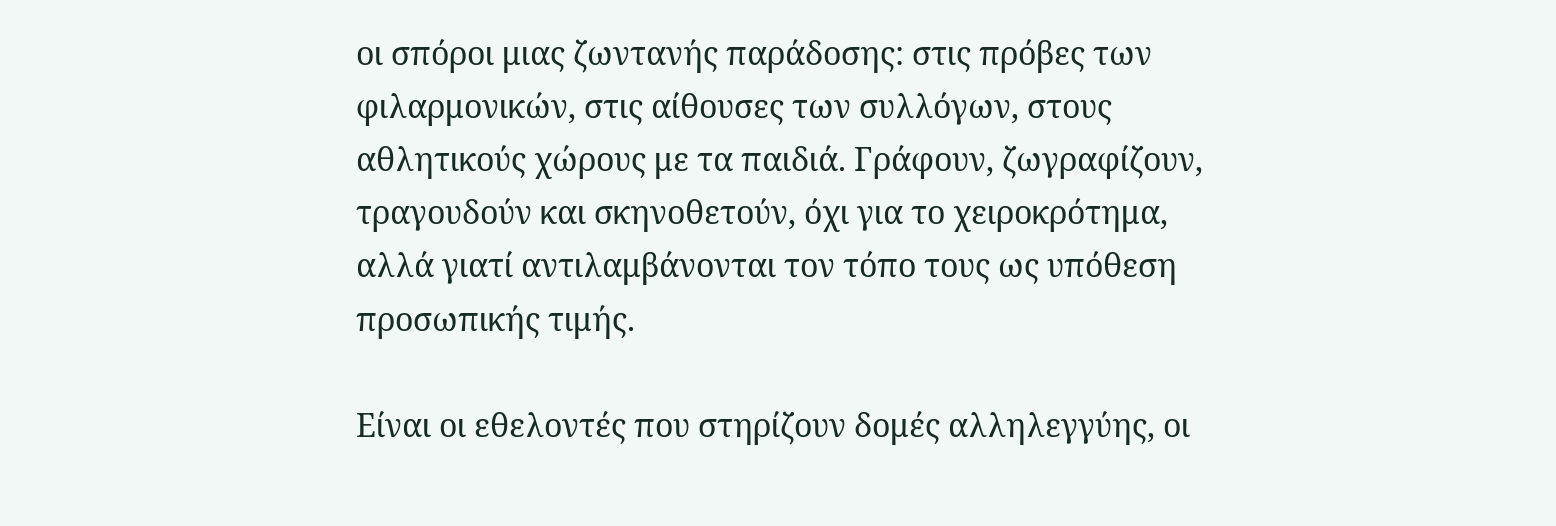οι σπόροι μιας ζωντανής παράδοσης: στις πρόβες των φιλαρμονικών, στις αίθουσες των συλλόγων, στους αθλητικούς χώρους με τα παιδιά. Γράφουν, ζωγραφίζουν, τραγουδούν και σκηνοθετούν, όχι για το χειροκρότημα, αλλά γιατί αντιλαμβάνονται τον τόπο τους ως υπόθεση προσωπικής τιμής.

Είναι οι εθελοντές που στηρίζουν δομές αλληλεγγύης, οι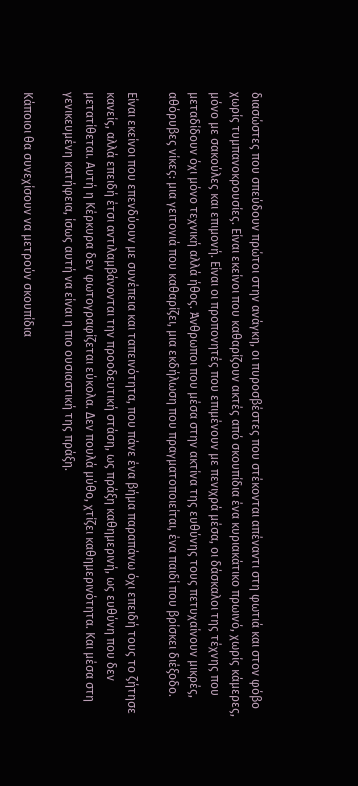διασώστες που σπεύδουν πρώτοι στην ανάγκη, οι πυροσβέστες που στέκονται απέναντι στη φωτιά και στον φόβο χωρίς τυμπανοκρουσίες. Είναι εκείνοι που καθαρίζουν ακτές από σκουπίδια ένα κυριακάτικο πρωινό, χωρίς κάμερες, μόνο με σακούλες και επιμονή. Είναι οι προπονητές που επιμένουν με πενιχρά μέσα, οι δάσκαλοι της τέχνης που μεταδίδουν όχι μόνο τεχνική αλλά ήθος. Άνθρωποι που μέσα στην ακτίνα της ευθύνης τους πετυχαίνουν μικρές, αθόρυβες νίκες: μια γειτονιά που καθαρίζει, μια εκδήλωση που πραγματοποιείται, ένα παιδί που βρίσκει διέξοδο.

Είναι εκείνοι που επενδύουν με συνέπεια και ταπεινότητα, που πάνε ένα βήμα παραπάνω όχι επειδή τους το ζήτησε κανείς, αλλά επειδή έτσι αντιλαμβάνονται την προοδευτική στάση, ως πράξη καθημερινή, ως ευθύνη που δεν μετατίθεται. Αυτή η Κέρκυρα δεν φωτογραφίζεται εύκολα. Δεν πουλά μύθο, χτίζει καθημερινότητα. Και μέσα στη γενικευμένη κατήφεια, ίσως αυτή να είναι η πιο ουσιαστική της πράξη.

Κάποιοι θα συνεχίσουν να μετρούν σκουπίδια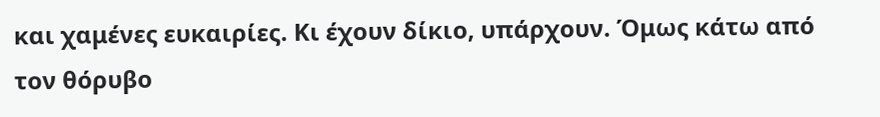και χαμένες ευκαιρίες. Κι έχουν δίκιο, υπάρχουν. Όμως κάτω από τον θόρυβο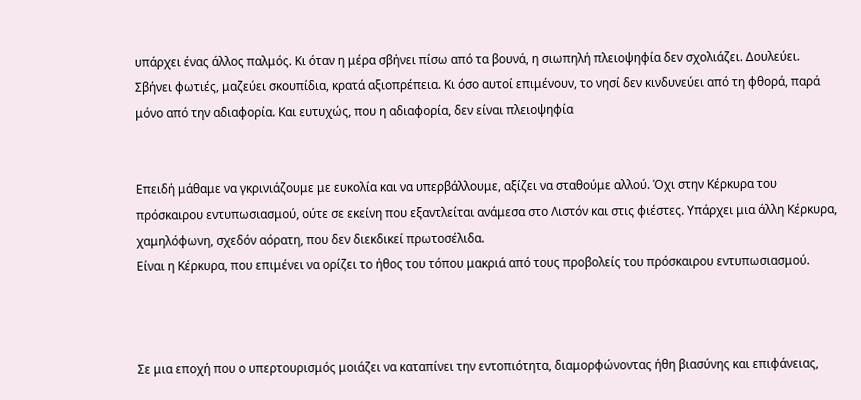υπάρχει ένας άλλος παλμός. Κι όταν η μέρα σβήνει πίσω από τα βουνά, η σιωπηλή πλειοψηφία δεν σχολιάζει. Δουλεύει. Σβήνει φωτιές, μαζεύει σκουπίδια, κρατά αξιοπρέπεια. Κι όσο αυτοί επιμένουν, το νησί δεν κινδυνεύει από τη φθορά, παρά μόνο από την αδιαφορία. Και ευτυχώς, που η αδιαφορία, δεν είναι πλειοψηφία


Επειδή μάθαμε να γκρινιάζουμε με ευκολία και να υπερβάλλουμε, αξίζει να σταθούμε αλλού. Όχι στην Κέρκυρα του πρόσκαιρου εντυπωσιασμού, ούτε σε εκείνη που εξαντλείται ανάμεσα στο Λιστόν και στις φιέστες. Υπάρχει μια άλλη Κέρκυρα, χαμηλόφωνη, σχεδόν αόρατη, που δεν διεκδικεί πρωτοσέλιδα.
Είναι η Κέρκυρα, που επιμένει να ορίζει το ήθος του τόπου μακριά από τους προβολείς του πρόσκαιρου εντυπωσιασμού.



Σε μια εποχή που ο υπερτουρισμός μοιάζει να καταπίνει την εντοπιότητα, διαμορφώνοντας ήθη βιασύνης και επιφάνειας,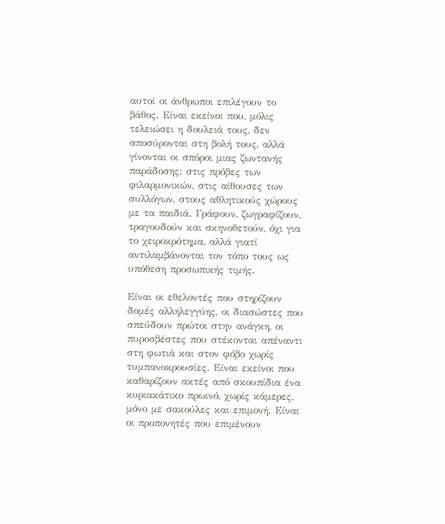αυτοί οι άνθρωποι επιλέγουν το βάθος. Είναι εκείνοι που, μόλις τελειώσει η δουλειά τους, δεν αποσύρονται στη βολή τους, αλλά γίνονται οι σπόροι μιας ζωντανής παράδοσης: στις πρόβες των φιλαρμονικών, στις αίθουσες των συλλόγων, στους αθλητικούς χώρους με τα παιδιά. Γράφουν, ζωγραφίζουν, τραγουδούν και σκηνοθετούν, όχι για το χειροκρότημα, αλλά γιατί αντιλαμβάνονται τον τόπο τους ως υπόθεση προσωπικής τιμής.

Είναι οι εθελοντές που στηρίζουν δομές αλληλεγγύης, οι διασώστες που σπεύδουν πρώτοι στην ανάγκη, οι πυροσβέστες που στέκονται απέναντι στη φωτιά και στον φόβο χωρίς τυμπανοκρουσίες. Είναι εκείνοι που καθαρίζουν ακτές από σκουπίδια ένα κυριακάτικο πρωινό, χωρίς κάμερες, μόνο με σακούλες και επιμονή. Είναι οι προπονητές που επιμένουν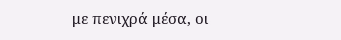με πενιχρά μέσα, οι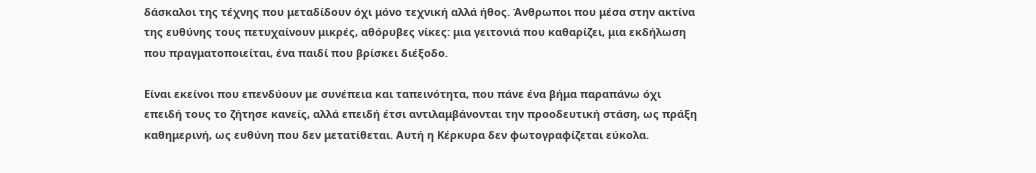δάσκαλοι της τέχνης που μεταδίδουν όχι μόνο τεχνική αλλά ήθος. Άνθρωποι που μέσα στην ακτίνα της ευθύνης τους πετυχαίνουν μικρές, αθόρυβες νίκες: μια γειτονιά που καθαρίζει, μια εκδήλωση που πραγματοποιείται, ένα παιδί που βρίσκει διέξοδο.

Είναι εκείνοι που επενδύουν με συνέπεια και ταπεινότητα, που πάνε ένα βήμα παραπάνω όχι επειδή τους το ζήτησε κανείς, αλλά επειδή έτσι αντιλαμβάνονται την προοδευτική στάση, ως πράξη καθημερινή, ως ευθύνη που δεν μετατίθεται. Αυτή η Κέρκυρα δεν φωτογραφίζεται εύκολα.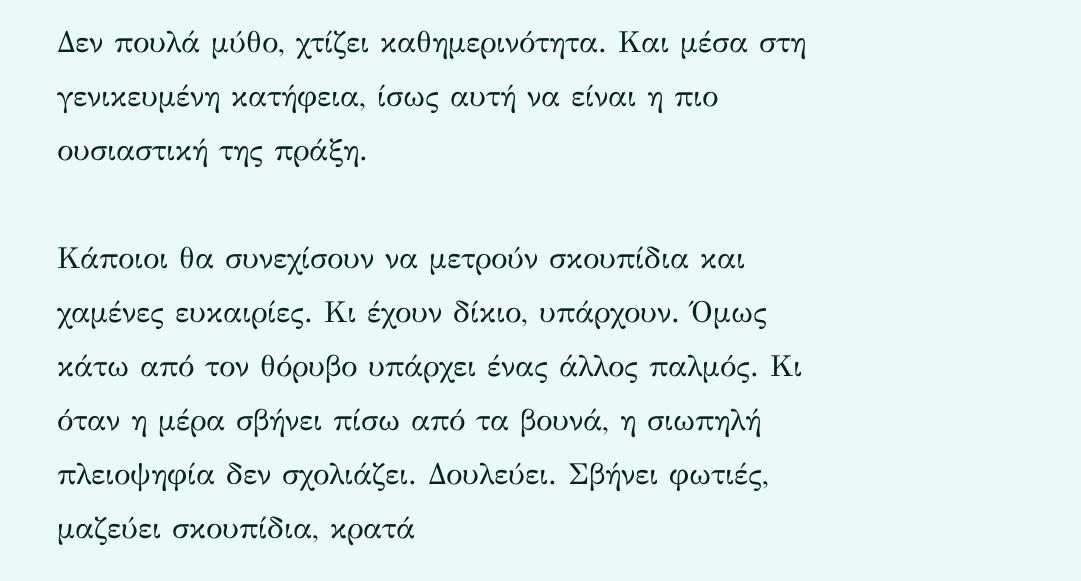Δεν πουλά μύθο, χτίζει καθημερινότητα. Και μέσα στη γενικευμένη κατήφεια, ίσως αυτή να είναι η πιο ουσιαστική της πράξη.

Κάποιοι θα συνεχίσουν να μετρούν σκουπίδια και χαμένες ευκαιρίες. Κι έχουν δίκιο, υπάρχουν. Όμως κάτω από τον θόρυβο υπάρχει ένας άλλος παλμός. Κι όταν η μέρα σβήνει πίσω από τα βουνά, η σιωπηλή πλειοψηφία δεν σχολιάζει. Δουλεύει. Σβήνει φωτιές, μαζεύει σκουπίδια, κρατά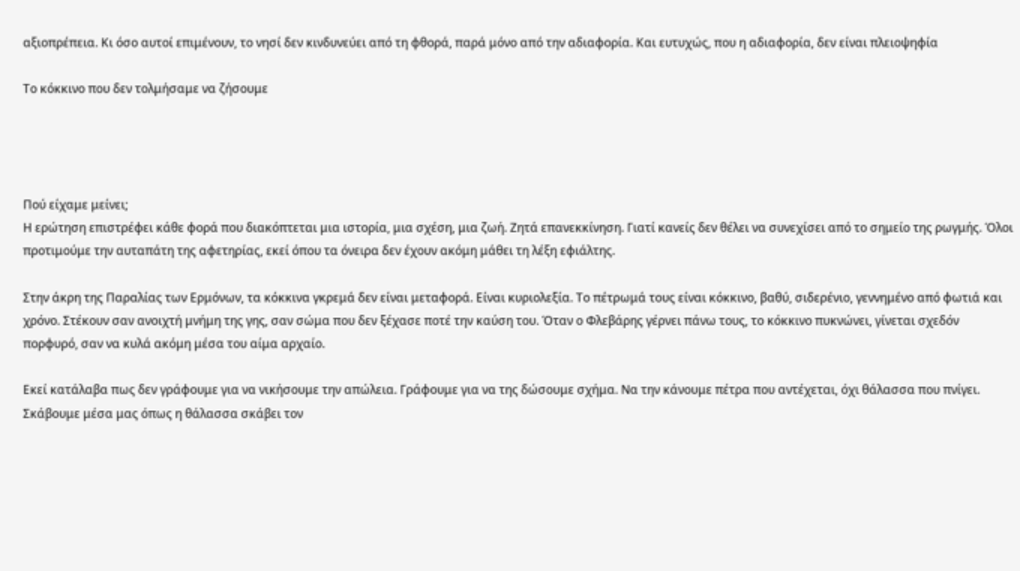αξιοπρέπεια. Κι όσο αυτοί επιμένουν, το νησί δεν κινδυνεύει από τη φθορά, παρά μόνο από την αδιαφορία. Και ευτυχώς, που η αδιαφορία, δεν είναι πλειοψηφία

Το κόκκινο που δεν τολμήσαμε να ζήσουμε




Πού είχαμε μείνει;
Η ερώτηση επιστρέφει κάθε φορά που διακόπτεται μια ιστορία, μια σχέση, μια ζωή. Ζητά επανεκκίνηση. Γιατί κανείς δεν θέλει να συνεχίσει από το σημείο της ρωγμής. Όλοι προτιμούμε την αυταπάτη της αφετηρίας, εκεί όπου τα όνειρα δεν έχουν ακόμη μάθει τη λέξη εφιάλτης.

Στην άκρη της Παραλίας των Ερμόνων, τα κόκκινα γκρεμά δεν είναι μεταφορά. Είναι κυριολεξία. Το πέτρωμά τους είναι κόκκινο, βαθύ, σιδερένιο, γεννημένο από φωτιά και χρόνο. Στέκουν σαν ανοιχτή μνήμη της γης, σαν σώμα που δεν ξέχασε ποτέ την καύση του. Όταν ο Φλεβάρης γέρνει πάνω τους, το κόκκινο πυκνώνει, γίνεται σχεδόν πορφυρό, σαν να κυλά ακόμη μέσα του αίμα αρχαίο.

Εκεί κατάλαβα πως δεν γράφουμε για να νικήσουμε την απώλεια. Γράφουμε για να της δώσουμε σχήμα. Να την κάνουμε πέτρα που αντέχεται, όχι θάλασσα που πνίγει. Σκάβουμε μέσα μας όπως η θάλασσα σκάβει τον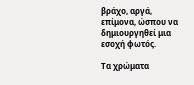βράχο, αργά, επίμονα, ώσπου να δημιουργηθεί μια εσοχή φωτός.

Τα χρώματα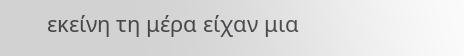εκείνη τη μέρα είχαν μια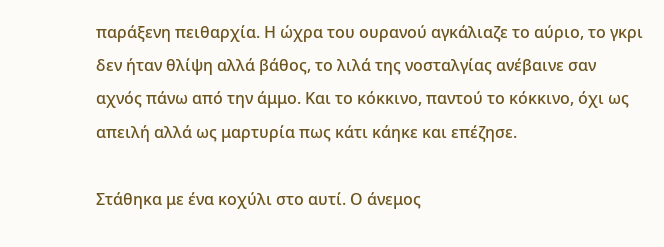παράξενη πειθαρχία. Η ώχρα του ουρανού αγκάλιαζε το αύριο, το γκρι δεν ήταν θλίψη αλλά βάθος, το λιλά της νοσταλγίας ανέβαινε σαν αχνός πάνω από την άμμο. Και το κόκκινο, παντού το κόκκινο, όχι ως απειλή αλλά ως μαρτυρία πως κάτι κάηκε και επέζησε.

Στάθηκα με ένα κοχύλι στο αυτί. Ο άνεμος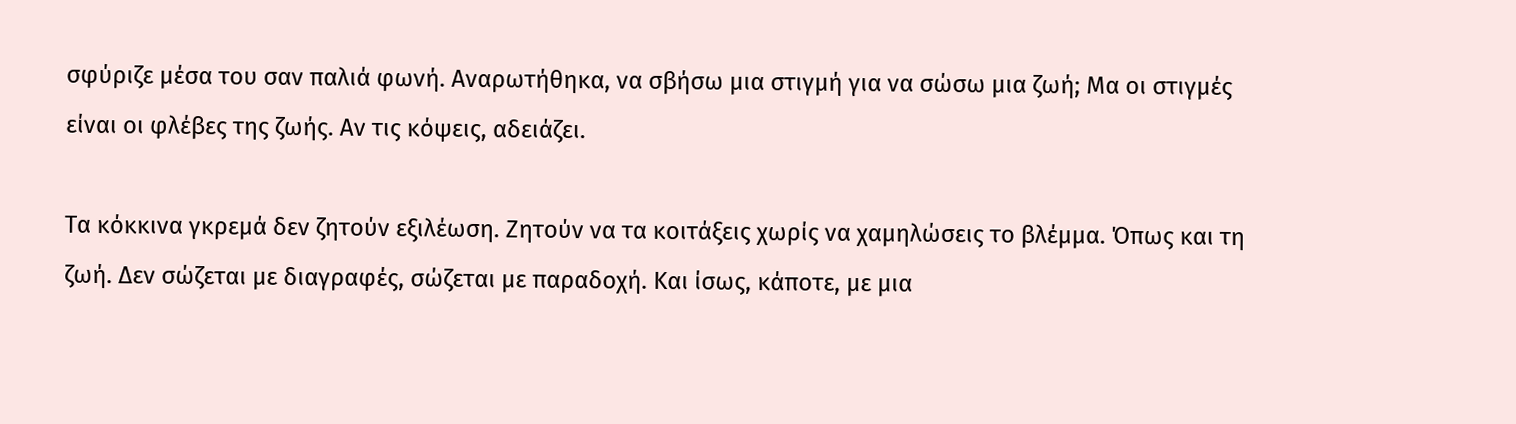σφύριζε μέσα του σαν παλιά φωνή. Αναρωτήθηκα, να σβήσω μια στιγμή για να σώσω μια ζωή; Μα οι στιγμές είναι οι φλέβες της ζωής. Αν τις κόψεις, αδειάζει.

Τα κόκκινα γκρεμά δεν ζητούν εξιλέωση. Ζητούν να τα κοιτάξεις χωρίς να χαμηλώσεις το βλέμμα. Όπως και τη ζωή. Δεν σώζεται με διαγραφές, σώζεται με παραδοχή. Και ίσως, κάποτε, με μια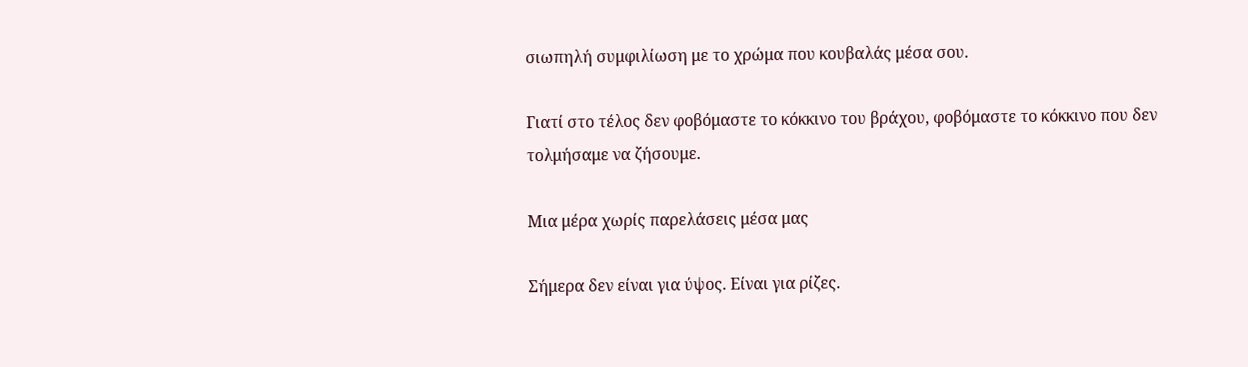σιωπηλή συμφιλίωση με το χρώμα που κουβαλάς μέσα σου.

Γιατί στο τέλος δεν φοβόμαστε το κόκκινο του βράχου, φοβόμαστε το κόκκινο που δεν τολμήσαμε να ζήσουμε.

Μια μέρα χωρίς παρελάσεις μέσα μας

Σήμερα δεν είναι για ύψος. Είναι για ρίζες.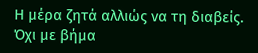Η μέρα ζητά αλλιώς να τη διαβείς. Όχι με βήμα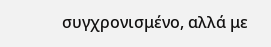συγχρονισμένο, αλλά με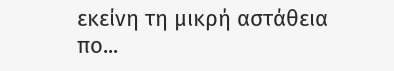εκείνη τη μικρή αστάθεια πο...